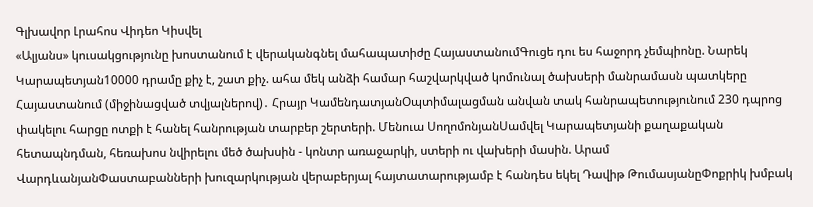Գլխավոր Լրահոս Վիդեո Կիսվել
«Ալյանս» կուսակցությունը խոստանում է վերականգնել մահապատիժը ՀայաստանումԳուցե դու ես հաջորդ չեմպիոնը. Նարեկ Կարապետյան10000 դրամը քիչ է, շատ քիչ. ահա մեկ անձի համար հաշվարկված կոմունալ ծախսերի մանրամասն պատկերը Հայաստանում (միջինացված տվյալներով)․ Հրայր ԿամենդատյանՕպտիմալացման անվան տակ հանրապետությունում 230 դպրոց փակելու հարցը ոտքի է հանել հանրության տարբեր շերտերի. Մենուա ՍողոմոնյանՍամվել Կարապետյանի քաղաքական հետապնդման, հեռախոս նվիրելու մեծ ծախսին - կոնտր առաջարկի, ստերի ու վախերի մասին. Արամ ՎարդևանյանՓաստաբանների խուզարկության վերաբերյալ հայտատարությամբ է հանդես եկել Դավիթ ԹումասյանըՓոքրիկ խմբակ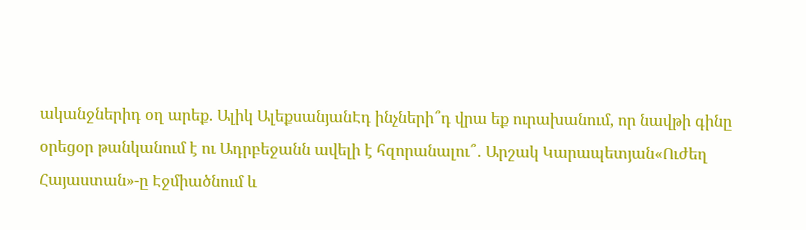ականջներիդ օղ արեք. Ալիկ ԱլեքսանյանԷդ ինչների՞դ վրա եք ուրախանում, որ նավթի գինը օրեցօր թանկանում է ու Ադրբեջանն ավելի է հզորանալու՞․ Արշակ Կարապետյան«Ուժեղ Հայաստան»-ը Էջմիածնում և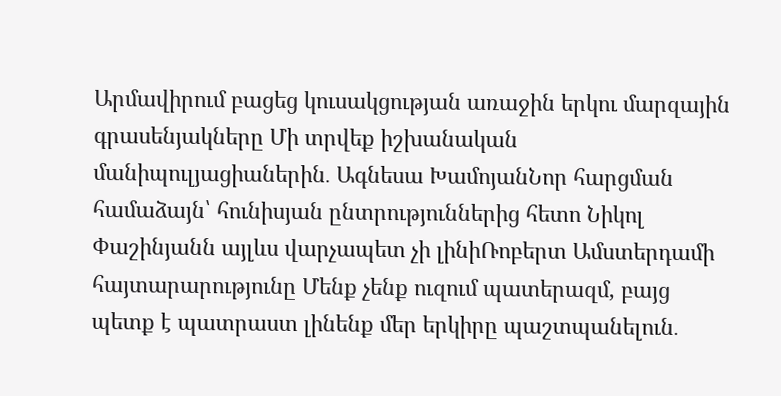Արմավիրում բացեց կուսակցության առաջին երկու մարզային գրասենյակները Մի տրվեք իշխանական մանիպուլյացիաներին․ Ագնեսա ԽամոյանՆոր հարցման համաձայն՝ հունիսյան ընտրություններից հետո Նիկոլ Փաշինյանն այլևս վարչապետ չի լինիՌոբերտ Ամստերդամի հայտարարությունը Մենք չենք ուզում պատերազմ, բայց պետք է պատրաստ լինենք մեր երկիրը պաշտպանելուն․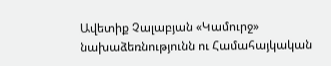Ավետիք Չալաբյան «Կամուրջ» նախաձեռնությունն ու Համահայկական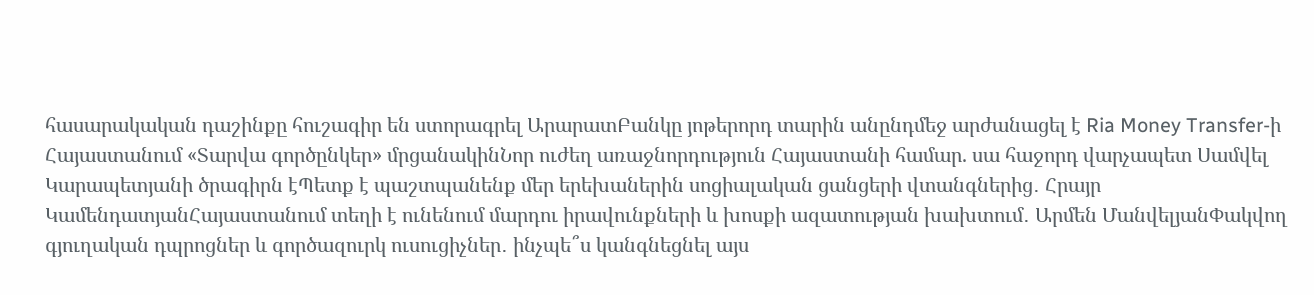հասարակական դաշինքը հուշագիր են ստորագրել ԱրարատԲանկը յոթերորդ տարին անընդմեջ արժանացել է Ria Money Transfer-ի Հայաստանում «Տարվա գործընկեր» մրցանակինՆոր ուժեղ առաջնորդություն Հայաստանի համար. սա հաջորդ վարչապետ Սամվել Կարապետյանի ծրագիրն էՊետք է պաշտպանենք մեր երեխաներին սոցիալական ցանցերի վտանգներից․ Հրայր ԿամենդատյանՀայաստանում տեղի է ունենում մարդու իրավունքների և խոսքի ազատության խախտում․ Արմեն ՄանվելյանՓակվող գյուղական դպրոցներ և գործազուրկ ուսուցիչներ․ ինչպե՞ս կանգնեցնել այս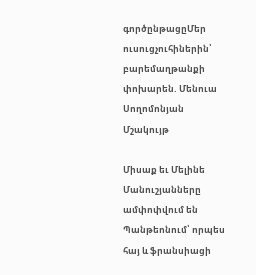գործընթացըՄեր ուսուցչուհիներին՝ բարեմաղթանքի փոխարեն. Մենուա Սողոմոնյան
Մշակույթ

Միսաք եւ Մելինե Մանուշյանները ամփոփվում են Պանթեոնում՝ որպես հայ և ֆրանսիացի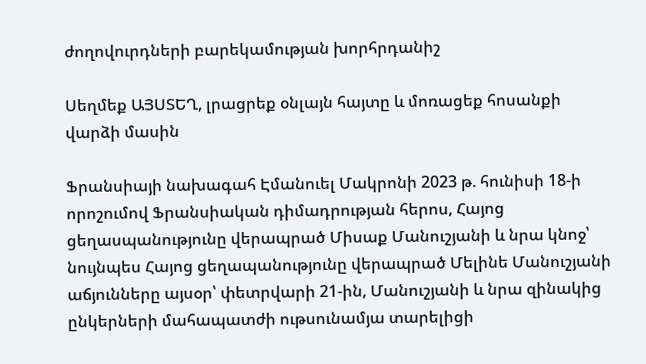ժողովուրդների բարեկամության խորհրդանիշ

Սեղմեք ԱՅՍՏԵՂ, լրացրեք օնլայն հայտը և մոռացեք հոսանքի վարձի մասին

Ֆրանսիայի նախագահ Էմանուել Մակրոնի 2023 թ. հունիսի 18-ի որոշումով Ֆրանսիական դիմադրության հերոս, Հայոց ցեղասպանությունը վերապրած Միսաք Մանուշյանի և նրա կնոջ՝ նույնպես Հայոց ցեղապանությունը վերապրած Մելինե Մանուշյանի աճյունները այսօր՝ փետրվարի 21-ին, Մանուշյանի և նրա զինակից ընկերների մահապատժի ութսունամյա տարելիցի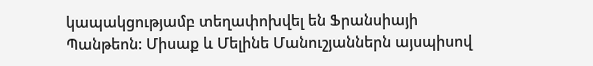կապակցությամբ տեղափոխվել են Ֆրանսիայի Պանթեոն: Միսաք և Մելինե Մանուշյաններն այսպիսով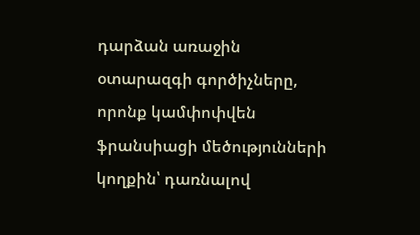դարձան առաջին օտարազգի գործիչները, որոնք կամփոփվեն ֆրանսիացի մեծությունների կողքին՝ դառնալով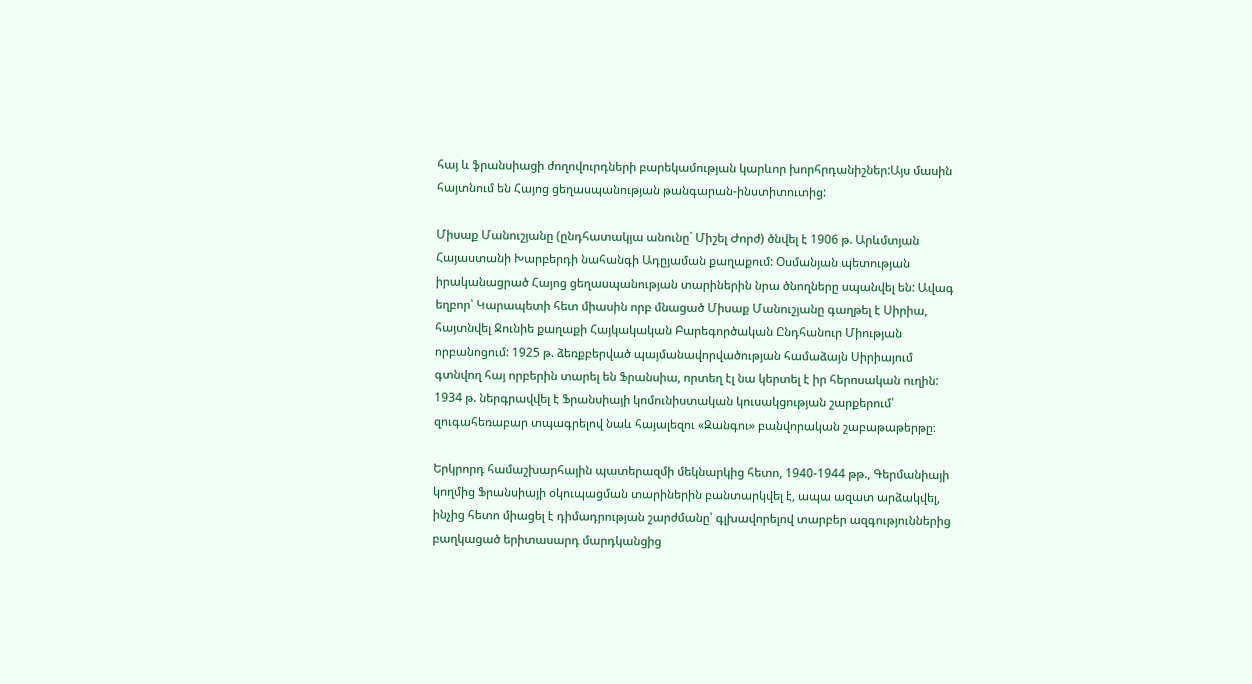հայ և ֆրանսիացի ժողովուրդների բարեկամության կարևոր խորհրդանիշներ:Այս մասին հայտնում են Հայոց ցեղասպանության թանգարան-ինստիտուտից:

Միսաք Մանուշյանը (ընդհատակյա անունը` Միշել Ժորժ) ծնվել է 1906 թ. Արևմտյան Հայաստանի Խարբերդի նահանգի Ադըյաման քաղաքում: Օսմանյան պետության իրականացրած Հայոց ցեղասպանության տարիներին նրա ծնողները սպանվել են: Ավագ եղբոր՝ Կարապետի հետ միասին որբ մնացած Միսաք Մանուշյանը գաղթել է Սիրիա, հայտնվել Ջունիե քաղաքի Հայկակական Բարեգործական Ընդհանուր Միության որբանոցում: 1925 թ. ձեռքբերված պայմանավորվածության համաձայն Սիրիայում գտնվող հայ որբերին տարել են Ֆրանսիա, որտեղ էլ նա կերտել է իր հերոսական ուղին: 1934 թ. ներգրավվել է Ֆրանսիայի կոմունիստական կուսակցության շարքերում՝ զուգահեռաբար տպագրելով նաև հայալեզու «Զանգու» բանվորական շաբաթաթերթը։

Երկրորդ համաշխարհային պատերազմի մեկնարկից հետո, 1940-1944 թթ., Գերմանիայի կողմից Ֆրանսիայի օկուպացման տարիներին բանտարկվել է, ապա ազատ արձակվել, ինչից հետո միացել է դիմադրության շարժմանը՝ գլխավորելով տարբեր ազգություններից բաղկացած երիտասարդ մարդկանցից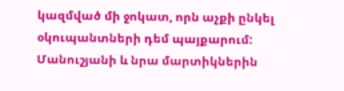կազմված մի ջոկատ, որն աչքի ընկել օկուպանտների դեմ պայքարում: Մանուշյանի և նրա մարտիկներին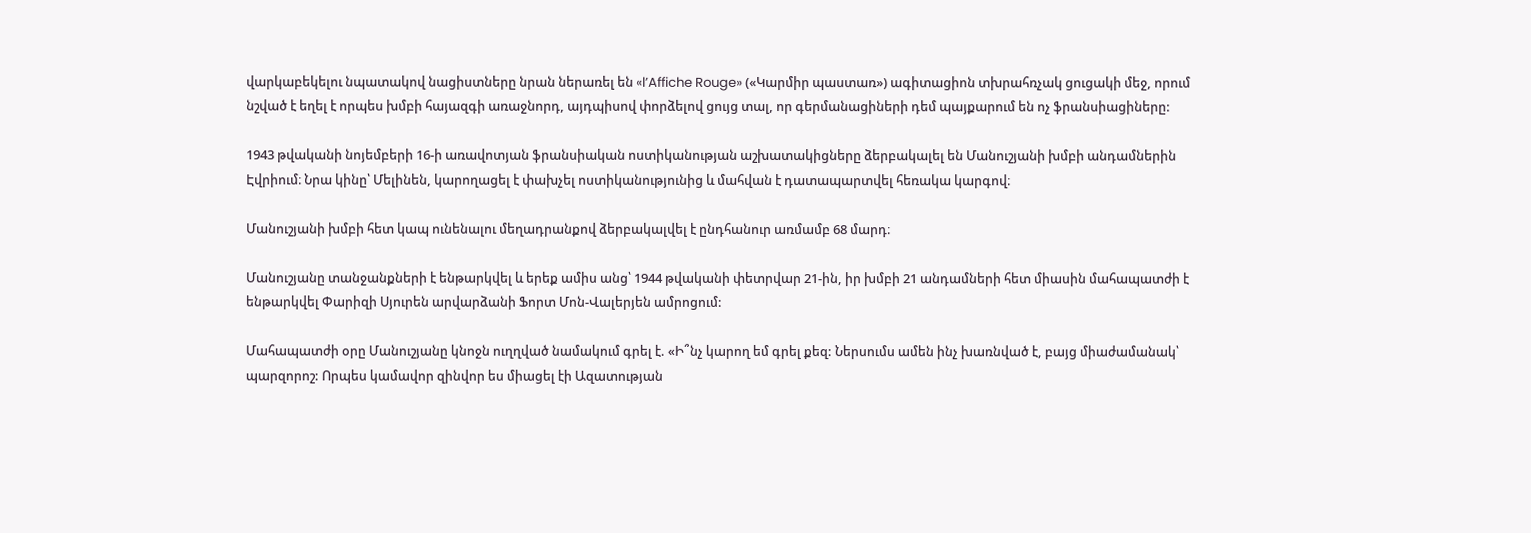վարկաբեկելու նպատակով նացիստները նրան ներառել են «l’Affiche Rouge» («Կարմիր պաստառ») ագիտացիոն տխրահռչակ ցուցակի մեջ, որում նշված է եղել է որպես խմբի հայազգի առաջնորդ, այդպիսով փորձելով ցույց տալ, որ գերմանացիների դեմ պայքարում են ոչ ֆրանսիացիները:

1943 թվականի նոյեմբերի 16-ի առավոտյան ֆրանսիական ոստիկանության աշխատակիցները ձերբակալել են Մանուշյանի խմբի անդամներին Էվրիում։ Նրա կինը՝ Մելինեն, կարողացել է փախչել ոստիկանությունից և մահվան է դատապարտվել հեռակա կարգով։

Մանուշյանի խմբի հետ կապ ունենալու մեղադրանքով ձերբակալվել է ընդհանուր առմամբ 68 մարդ։

Մանուշյանը տանջանքների է ենթարկվել և երեք ամիս անց՝ 1944 թվականի փետրվար 21-ին, իր խմբի 21 անդամների հետ միասին մահապատժի է ենթարկվել Փարիզի Սյուրեն արվարձանի Ֆորտ Մոն-Վալերյեն ամրոցում:

Մահապատժի օրը Մանուշյանը կնոջն ուղղված նամակում գրել է. «Ի՞նչ կարող եմ գրել քեզ: Ներսումս ամեն ինչ խառնված է, բայց միաժամանակ՝ պարզորոշ: Որպես կամավոր զինվոր ես միացել էի Ազատության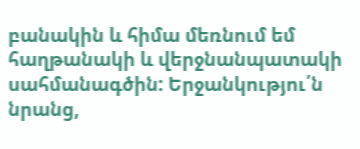բանակին և հիմա մեռնում եմ հաղթանակի և վերջնանպատակի սահմանագծին: Երջանկությու՛ն նրանց,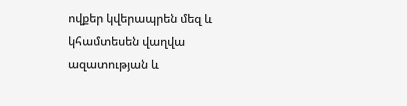ովքեր կվերապրեն մեզ և կհամտեսեն վաղվա ազատության և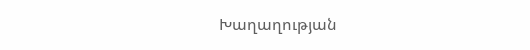Խաղաղության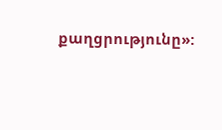քաղցրությունը»: